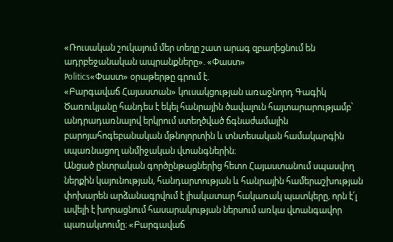«Ռուսական շուկայում մեր տեղը շատ արագ զբաղեցնում են ադրբեջանական ապրանքները». «Փաստ»
Politics«Փաստ» օրաթերթը գրում է.
«Բարգավաճ Հայաստան» կուսակցության առաջնորդ Գագիկ Ծառուկյանը հանդես է եկել հանրային ծավալուն հայտարարությամբ՝ անդրադառնալով երկրում ստեղծված ճգնաժամային բարոյահոգեբանական մթնոլորտին և տնտեսական համակարգին սպառնացող անմիջական վտանգներին։
Անցած ընտրական գործընթացներից հետո Հայաստանում սպասվող ներքին կայունության, հանդարտության և հանրային համերաշխության փոխարեն արձանագրվում է լիակատար հակառակ պատկերը, որն է՛լ ավելի է խորացնում հասարակության ներսում առկա վտանգավոր պառակտումը։ «Բարգավաճ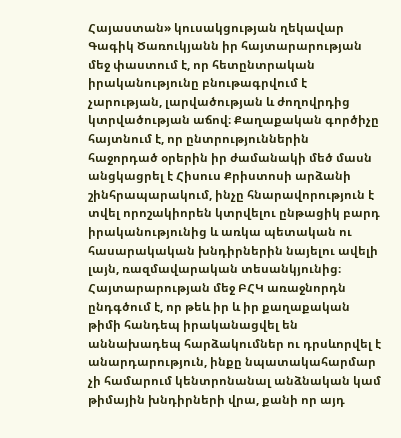Հայաստան» կուսակցության ղեկավար Գագիկ Ծառուկյանն իր հայտարարության մեջ փաստում է, որ հետընտրական իրականությունը բնութագրվում է չարության, լարվածության և ժողովրդից կտրվածության աճով։ Քաղաքական գործիչը հայտնում է, որ ընտրություններին հաջորդած օրերին իր ժամանակի մեծ մասն անցկացրել է Հիսուս Քրիստոսի արձանի շինհրապարակում, ինչը հնարավորություն է տվել որոշակիորեն կտրվելու ընթացիկ բարդ իրականությունից և առկա պետական ու հասարակական խնդիրներին նայելու ավելի լայն, ռազմավարական տեսանկյունից։
Հայտարարության մեջ ԲՀԿ առաջնորդն ընդգծում է, որ թեև իր և իր քաղաքական թիմի հանդեպ իրականացվել են աննախադեպ հարձակումներ ու դրսևորվել է անարդարություն, ինքը նպատակահարմար չի համարում կենտրոնանալ անձնական կամ թիմային խնդիրների վրա, քանի որ այդ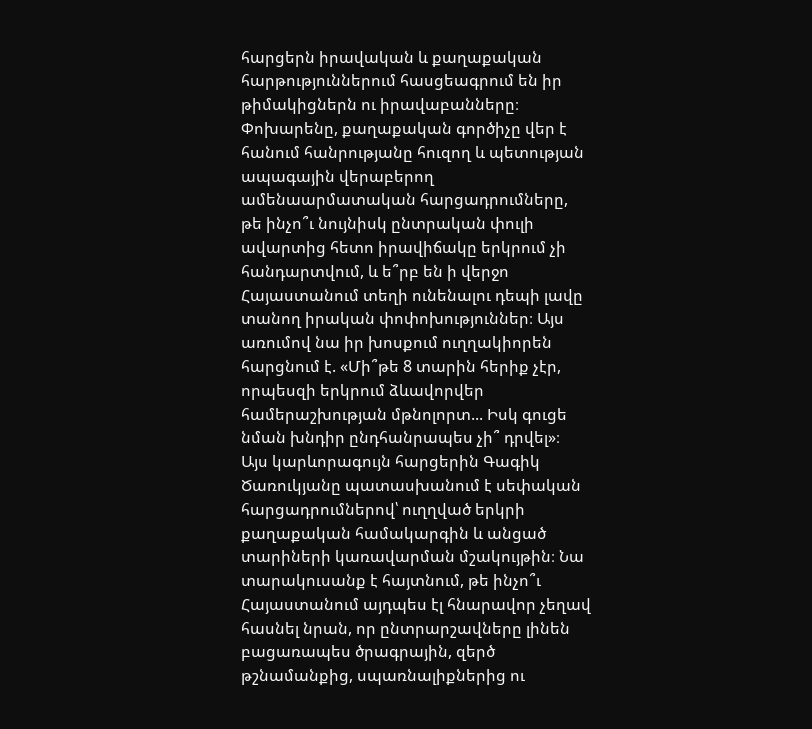հարցերն իրավական և քաղաքական հարթություններում հասցեագրում են իր թիմակիցներն ու իրավաբանները։ Փոխարենը, քաղաքական գործիչը վեր է հանում հանրությանը հուզող և պետության ապագային վերաբերող ամենաարմատական հարցադրումները, թե ինչո՞ւ նույնիսկ ընտրական փուլի ավարտից հետո իրավիճակը երկրում չի հանդարտվում, և ե՞րբ են ի վերջո Հայաստանում տեղի ունենալու դեպի լավը տանող իրական փոփոխություններ։ Այս առումով նա իր խոսքում ուղղակիորեն հարցնում է. «Մի՞թե 8 տարին հերիք չէր, որպեսզի երկրում ձևավորվեր համերաշխության մթնոլորտ... Իսկ գուցե նման խնդիր ընդհանրապես չի՞ դրվել»։
Այս կարևորագույն հարցերին Գագիկ Ծառուկյանը պատասխանում է սեփական հարցադրումներով՝ ուղղված երկրի քաղաքական համակարգին և անցած տարիների կառավարման մշակույթին։ Նա տարակուսանք է հայտնում, թե ինչո՞ւ Հայաստանում այդպես էլ հնարավոր չեղավ հասնել նրան, որ ընտրարշավները լինեն բացառապես ծրագրային, զերծ թշնամանքից, սպառնալիքներից ու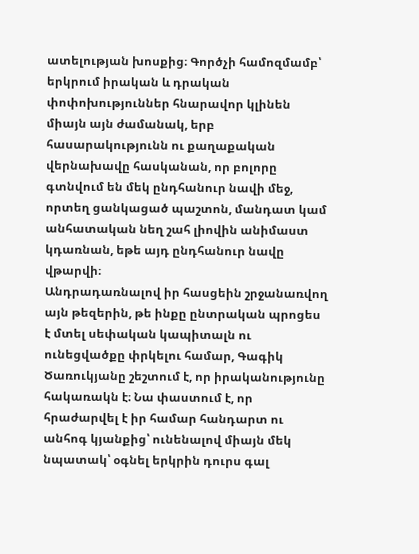ատելության խոսքից։ Գործչի համոզմամբ՝ երկրում իրական և դրական փոփոխություններ հնարավոր կլինեն միայն այն ժամանակ, երբ հասարակությունն ու քաղաքական վերնախավը հասկանան, որ բոլորը գտնվում են մեկ ընդհանուր նավի մեջ, որտեղ ցանկացած պաշտոն, մանդատ կամ անհատական նեղ շահ լիովին անիմաստ կդառնան, եթե այդ ընդհանուր նավը վթարվի։
Անդրադառնալով իր հասցեին շրջանառվող այն թեզերին, թե ինքը ընտրական պրոցես է մտել սեփական կապիտալն ու ունեցվածքը փրկելու համար, Գագիկ Ծառուկյանը շեշտում է, որ իրականությունը հակառակն է։ Նա փաստում է, որ հրաժարվել է իր համար հանդարտ ու անհոգ կյանքից՝ ունենալով միայն մեկ նպատակ՝ օգնել երկրին դուրս գալ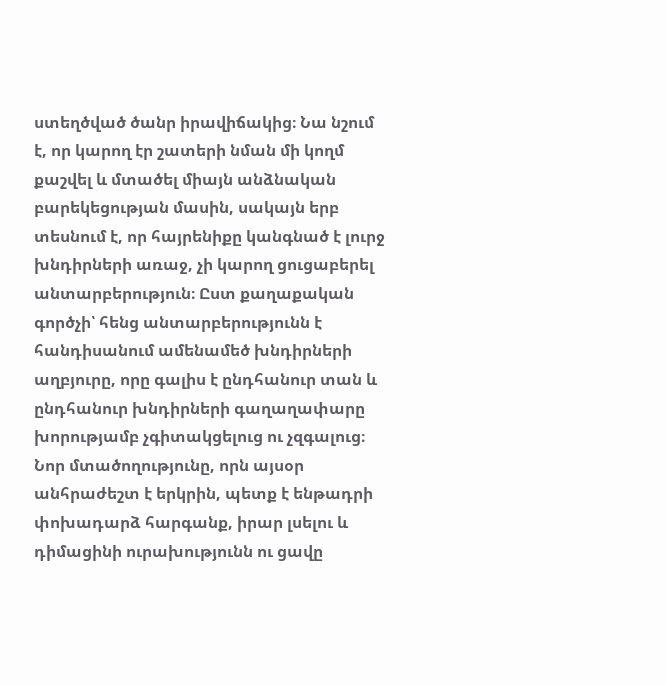ստեղծված ծանր իրավիճակից։ Նա նշում է, որ կարող էր շատերի նման մի կողմ քաշվել և մտածել միայն անձնական բարեկեցության մասին, սակայն երբ տեսնում է, որ հայրենիքը կանգնած է լուրջ խնդիրների առաջ, չի կարող ցուցաբերել անտարբերություն։ Ըստ քաղաքական գործչի՝ հենց անտարբերությունն է հանդիսանում ամենամեծ խնդիրների աղբյուրը, որը գալիս է ընդհանուր տան և ընդհանուր խնդիրների գաղաղափարը խորությամբ չգիտակցելուց ու չզգալուց։ Նոր մտածողությունը, որն այսօր անհրաժեշտ է երկրին, պետք է ենթադրի փոխադարձ հարգանք, իրար լսելու և դիմացինի ուրախությունն ու ցավը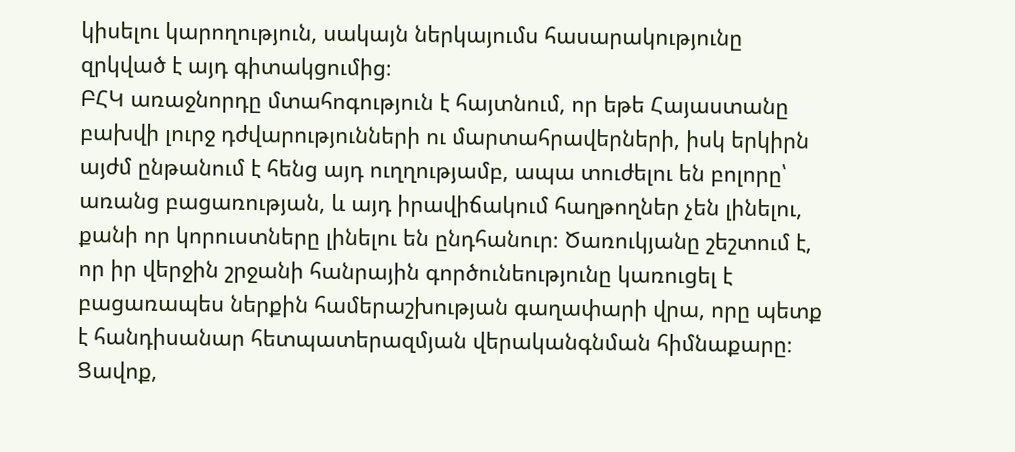կիսելու կարողություն, սակայն ներկայումս հասարակությունը զրկված է այդ գիտակցումից։
ԲՀԿ առաջնորդը մտահոգություն է հայտնում, որ եթե Հայաստանը բախվի լուրջ դժվարությունների ու մարտահրավերների, իսկ երկիրն այժմ ընթանում է հենց այդ ուղղությամբ, ապա տուժելու են բոլորը՝ առանց բացառության, և այդ իրավիճակում հաղթողներ չեն լինելու, քանի որ կորուստները լինելու են ընդհանուր։ Ծառուկյանը շեշտում է, որ իր վերջին շրջանի հանրային գործունեությունը կառուցել է բացառապես ներքին համերաշխության գաղափարի վրա, որը պետք է հանդիսանար հետպատերազմյան վերականգնման հիմնաքարը։ Ցավոք,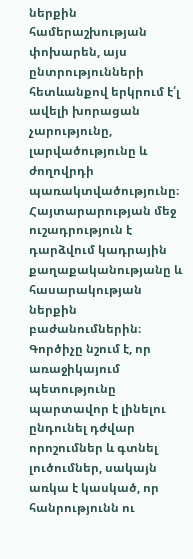ներքին համերաշխության փոխարեն, այս ընտրությունների հետևանքով երկրում է՛լ ավելի խորացան չարությունը, լարվածությունը և ժողովրդի պառակտվածությունը։
Հայտարարության մեջ ուշադրություն է դարձվում կադրային քաղաքականությանը և հասարակության ներքին բաժանումներին։ Գործիչը նշում է, որ առաջիկայում պետությունը պարտավոր է լինելու ընդունել դժվար որոշումներ և գտնել լուծումներ, սակայն առկա է կասկած, որ հանրությունն ու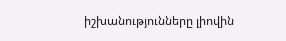իշխանությունները լիովին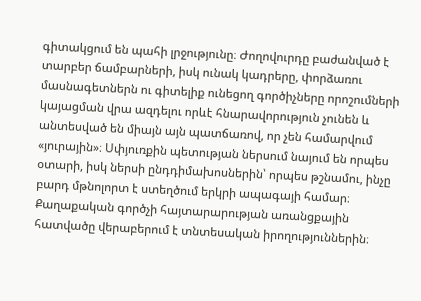գիտակցում են պահի լրջությունը։ Ժողովուրդը բաժանված է տարբեր ճամբարների, իսկ ունակ կադրերը, փորձառու մասնագետներն ու գիտելիք ունեցող գործիչները որոշումների կայացման վրա ազդելու որևէ հնարավորություն չունեն և անտեսված են միայն այն պատճառով, որ չեն համարվում «յուրային»։ Սփյուռքին պետության ներսում նայում են որպես օտարի, իսկ ներսի ընդդիմախոսներին՝ որպես թշնամու, ինչը բարդ մթնոլորտ է ստեղծում երկրի ապագայի համար։
Քաղաքական գործչի հայտարարության առանցքային հատվածը վերաբերում է տնտեսական իրողություններին։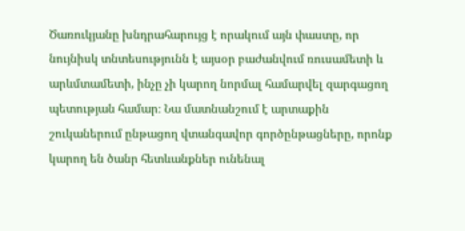Ծառուկյանը խնդրահարույց է որակում այն փաստը, որ նույնիսկ տնտեսությունն է այսօր բաժանվում ռուսամետի և արևմտամետի, ինչը չի կարող նորմալ համարվել զարգացող պետության համար։ Նա մատնանշում է արտաքին շուկաներում ընթացող վտանգավոր գործընթացները, որոնք կարող են ծանր հետևանքներ ունենալ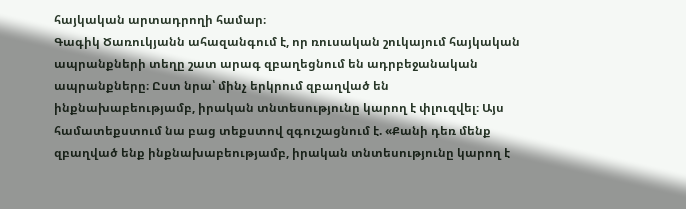հայկական արտադրողի համար։
Գագիկ Ծառուկյանն ահազանգում է, որ ռուսական շուկայում հայկական ապրանքների տեղը շատ արագ զբաղեցնում են ադրբեջանական ապրանքները։ Ըստ նրա՝ մինչ երկրում զբաղված են ինքնախաբեությամբ, իրական տնտեսությունը կարող է փլուզվել։ Այս համատեքստում նա բաց տեքստով զգուշացնում է. «Քանի դեռ մենք զբաղված ենք ինքնախաբեությամբ, իրական տնտեսությունը կարող է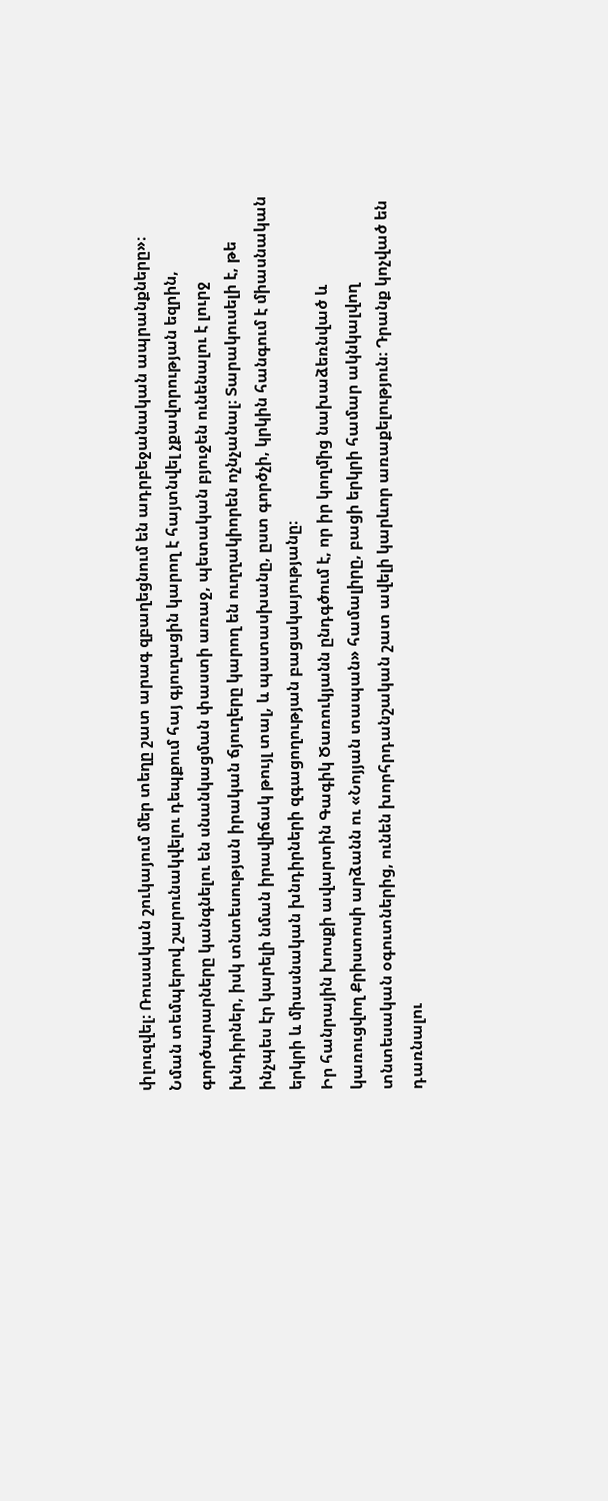փլուզվել։ Ռուսական շուկայում մեր տեղը շատ արագ զբաղեցնում են ադրբեջանական ապրանքները»։ Նման տեմպերով շարունակվելու դեպքում հայ գյուղացին կարող է հայտնվել չքավորության եզրին, գործարարները կանգնելու են սնանկացման փաստի առաջ, պետական բյուջեն ունենալու է լուրջ խնդիրներ, իսկ տնտեսության իրական ճյուղերը կարող են ուղղակիորեն ոչնչանալ։ Տարակուսելի է, թե ինչպես էր կարելի նման իրավիճակ թույլ տալ, և պատասխանը, ըստ գործչի, կրկին հանգում է միասնական երկրի և միասնական խնդիրների զգացողության բացակայությանը։
Իր հանրային խոսքի ավարտին Գագիկ Ծառուկյանն ընդգծում է, որ իր կողմից նախաձեռնված և կառուցվող Քրիստոսի արձանն ու «Նոյյան տապան» համալիրը, բացի երկրի համար ակնկալվող տնտեսական օգուտներից, ունեն խորհրդանշական շատ ավելի կարևոր առաքելություն։ Դրանք կոչված են դառնալու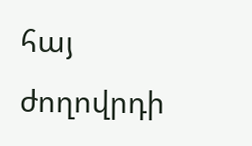հայ ժողովրդի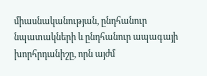միասնականության, ընդհանուր նպատակների և ընդհանուր ապագայի խորհրդանիշը, որն այժմ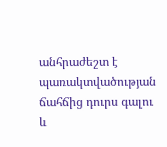անհրաժեշտ է պառակտվածության ճահճից դուրս գալու և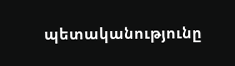պետականությունը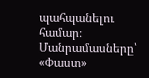պահպանելու համար։
Մանրամասները՝ «Փաստ»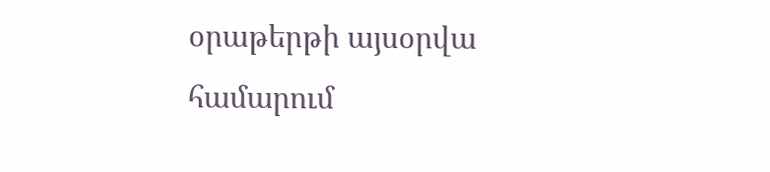օրաթերթի այսօրվա համարում